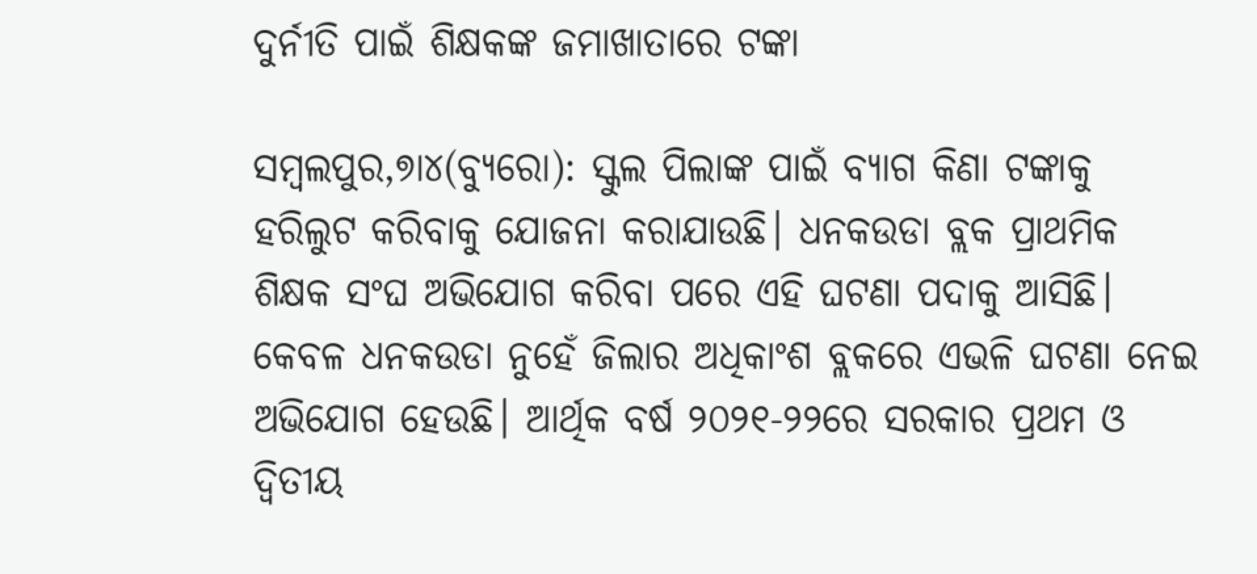ଦୁର୍ନୀତି ପାଇଁ ଶିକ୍ଷକଙ୍କ ଜମାଖାତାରେ ଟଙ୍କା

ସମ୍ବଲପୁର,୭ା୪(ବ୍ୟୁରୋ): ସ୍କୁଲ ପିଲାଙ୍କ ପାଇଁ ବ୍ୟାଗ କିଣା ଟଙ୍କାକୁ ହରିଲୁଟ କରିବାକୁ ଯୋଜନା କରାଯାଉଛି। ଧନକଉଡା ବ୍ଲକ ପ୍ରାଥମିକ ଶିକ୍ଷକ ସଂଘ ଅଭିଯୋଗ କରିବା ପରେ ଏହି ଘଟଣା ପଦାକୁ ଆସିଛି। କେବଳ ଧନକଉଡା ନୁହେଁ ଜିଲାର ଅଧିକାଂଶ ବ୍ଲକରେ ଏଭଳି ଘଟଣା ନେଇ ଅଭିଯୋଗ ହେଉଛି। ଆର୍ଥିକ ବର୍ଷ ୨୦୨୧-୨୨ରେ ସରକାର ପ୍ରଥମ ଓ ଦ୍ୱିତୀୟ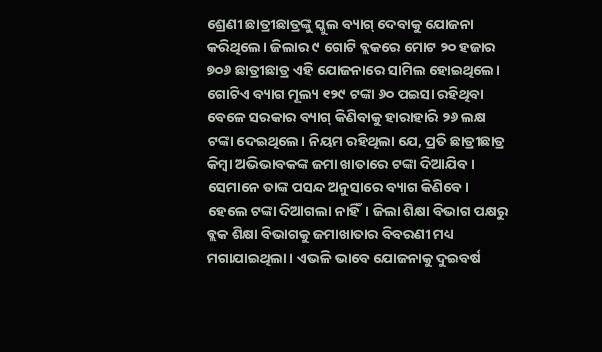ଶ୍ରେଣୀ ଛାତ୍ରୀଛାତ୍ରଙ୍କୁ ସ୍କୁଲ ବ୍ୟାଗ୍‌ ଦେବାକୁ ଯୋଜନା କରିଥିଲେ। ଜିଲାର ୯ ଗୋଟି ବ୍ଲକରେ ମୋଟ ୨୦ ହଜାର ୭୦୬ ଛାତ୍ରୀଛାତ୍ର ଏହି ଯୋଜନାରେ ସାମିଲ ହୋଇଥିଲେ। ଗୋଟିଏ ବ୍ୟାଗ ମୂଲ୍ୟ ୧୨୯ ଟଙ୍କା ୬୦ ପଇସା ରହିଥିବା ବେଳେ ସରକାର ବ୍ୟାଗ୍‌ କିଣିବାକୁ ହାରାହାରି ୨୬ ଲକ୍ଷ ଟଙ୍କା ଦେଇଥିଲେ। ନିୟମ ରହିଥିଲା ଯେ, ପ୍ରତି ଛାତ୍ରୀଛାତ୍ର କିମ୍ବା ଅଭିଭାବକଙ୍କ ଜମା ଖାତାରେ ଟଙ୍କା ଦିଆଯିବ। ସେମାନେ ତାଙ୍କ ପସନ୍ଦ ଅନୁସାରେ ବ୍ୟାଗ କିଣିବେ। ହେଲେ ଟଙ୍କା ଦିଆଗଲା ନାହିଁ। ଜିଲା ଶିକ୍ଷା ବିଭାଗ ପକ୍ଷରୁ ବ୍ଲକ ଶିକ୍ଷା ବିଭାଗକୁ ଜମାଖାତାର ବିବରଣୀ ମଧ୍ୟ ମଗାଯାଇଥିଲା। ଏଭଳି ଭାବେ ଯୋଜନାକୁ ଦୁଇବର୍ଷ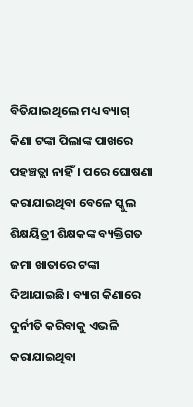ବିତିଯାଇଥିଲେ ମଧ୍ୟ ବ୍ୟାଗ୍‌ କିଣା ଟଙ୍କା ପିଲାଙ୍କ ପାଖରେ ପହଞ୍ଚତ୍ଲା ନାହିଁ। ପରେ ଘୋଷଣା କରାଯାଇଥିବା ବେଳେ ସ୍କୁଲ ଶିକ୍ଷୟିତ୍ରୀ ଶିକ୍ଷକଙ୍କ ବ୍ୟକ୍ତିଗତ ଜମା ଖାତାରେ ଟଙ୍କା ଦିଆଯାଇଛି। ବ୍ୟାଗ କିଣାରେ ଦୁର୍ନୀତି କରିବାକୁ ଏଭଳି କରାଯାଇଥିବା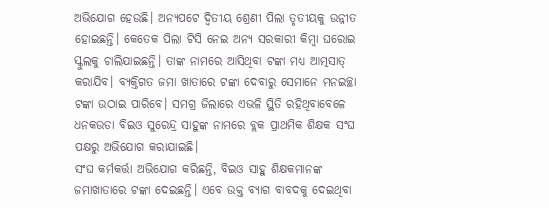ଅଭିଯୋଗ ହେଉଛି। ଅନ୍ୟପଟେ ଦ୍ୱିତୀୟ ଶ୍ରେଣୀ ପିଲା ତୃତୀୟକୁ ଉନ୍ନୀତ ହୋଇଛନ୍ତି। କେତେକ ପିଲା ଟିସି ନେଇ ଅନ୍ୟ ସରକାରୀ କିମ୍ବା ଘରୋଇ ସ୍କୁଲକୁ ଚାଲିଯାଇଛନ୍ତି। ତାଙ୍କ ନାମରେ ଆସିଥିବା ଟଙ୍କା ମଧ୍ୟ ଆତ୍ମସାତ୍‌ କରାଯିବ। ବ୍ୟକ୍ତିଗତ ଜମା ଖାତାରେ ଟଙ୍କା ଦେବାରୁ ସେମାନେ ମନଇଚ୍ଛା ଟଙ୍କା ଉଠାଇ ପାରିବେ। ସମଗ୍ର ଜିଲାରେ ଏଭଳି ସ୍ଥିତି ରହିଥିବାବେଳେ ଧନକଉଡା ବିଇଓ ସୁରେନ୍ଦ୍ର ସାହୁଙ୍କ ନାମରେ ବ୍ଲକ ପ୍ରାଥମିକ ଶିକ୍ଷକ ସଂଘ ପକ୍ଷରୁ ଅଭିଯୋଗ କରାଯାଇଛି।
ସଂଘ କର୍ମକର୍ତ୍ତା ଅଭିଯୋଗ କରିଛନ୍ତି, ବିଇଓ ସାହୁ ଶିକ୍ଷକମାନଙ୍କ ଜମାଖାତାରେ ଟଙ୍କା ଦେଇଛନ୍ତି। ଏବେ ଉକ୍ତ ବ୍ୟାଗ ବାବଦକୁ ଦେଇଥିବା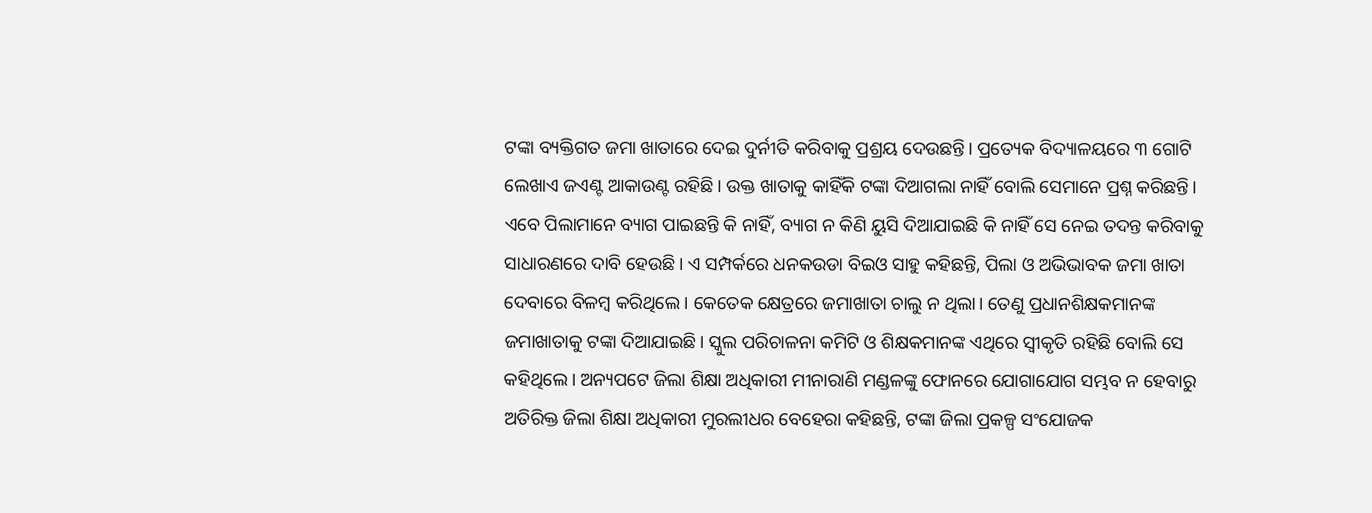ଟଙ୍କା ବ୍ୟକ୍ତିଗତ ଜମା ଖାତାରେ ଦେଇ ଦୁର୍ନୀତି କରିବାକୁ ପ୍ରଶ୍ରୟ ଦେଉଛନ୍ତି। ପ୍ରତ୍ୟେକ ବିଦ୍ୟାଳୟରେ ୩ ଗୋଟି ଲେଖାଏ ଜଏଣ୍ଟ ଆକାଉଣ୍ଟ ରହିଛି। ଉକ୍ତ ଖାତାକୁ କାହିଁକି ଟଙ୍କା ଦିଆଗଲା ନାହିଁ ବୋଲି ସେମାନେ ପ୍ରଶ୍ନ କରିଛନ୍ତି। ଏବେ ପିଲାମାନେ ବ୍ୟାଗ ପାଇଛନ୍ତି କି ନାହିଁ, ବ୍ୟାଗ ନ କିଣି ୟୁସି ଦିଆଯାଇଛି କି ନାହିଁ ସେ ନେଇ ତଦନ୍ତ କରିବାକୁ ସାଧାରଣରେ ଦାବି ହେଉଛି। ଏ ସମ୍ପର୍କରେ ଧନକଉଡା ବିଇଓ ସାହୁ କହିଛନ୍ତି, ପିଲା ଓ ଅଭିଭାବକ ଜମା ଖାତା ଦେବାରେ ବିଳମ୍ବ କରିଥିଲେ। କେତେକ କ୍ଷେତ୍ରରେ ଜମାଖାତା ଚାଲୁ ନ ଥିଲା। ତେଣୁ ପ୍ରଧାନଶିକ୍ଷକମାନଙ୍କ ଜମାଖାତାକୁ ଟଙ୍କା ଦିଆଯାଇଛି। ସ୍କୁଲ ପରିଚାଳନା କମିଟି ଓ ଶିକ୍ଷକମାନଙ୍କ ଏଥିରେ ସ୍ବୀକୃତି ରହିଛି ବୋଲି ସେ କହିଥିଲେ। ଅନ୍ୟପଟେ ଜିଲା ଶିକ୍ଷା ଅଧିକାରୀ ମୀନାରାଣି ମଣ୍ଡଳଙ୍କୁ ଫୋନରେ ଯୋଗାଯୋଗ ସମ୍ଭବ ନ ହେବାରୁ ଅତିରିକ୍ତ ଜିଲା ଶିକ୍ଷା ଅଧିକାରୀ ମୁରଲୀଧର ବେହେରା କହିଛନ୍ତି, ଟଙ୍କା ଜିଲା ପ୍ରକଳ୍ପ ସଂଯୋଜକ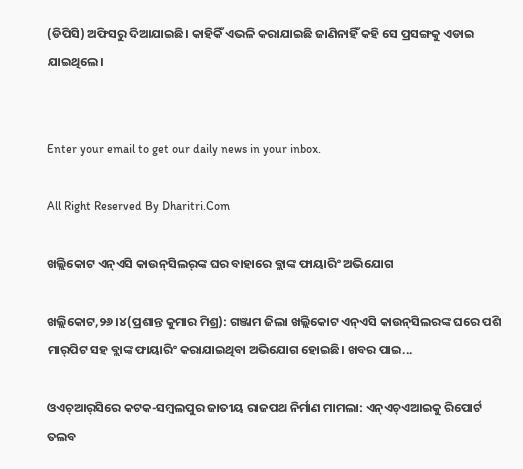(ଡିପିସି) ଅଫିସରୁ ଦିଆଯାଇଛି। କାହିକିଁ ଏଭଳି କରାଯାଇଛି ଜାଣିନାହିଁ କହି ସେ ପ୍ରସଙ୍ଗକୁ ଏଡାଇ ଯାଇଥିଲେ।


Enter your email to get our daily news in your inbox.

All Right Reserved By Dharitri.Com

ଖଲ୍ଲିକୋଟ ଏନ୍‌ଏସି କାଉନ୍‌ସିଲର୍‌ଙ୍କ ଘର ବାହାରେ ବ୍ଲାଙ୍କ ଫାୟାରିଂ ଅଭିଯୋଗ

ଖଲ୍ଲିକୋଟ,୨୬।୪(ପ୍ରଶାନ୍ତ କୁମାର ମିଶ୍ର): ଗଞ୍ଜାମ ଜିଲା ଖଲ୍ଲିକୋଟ ଏନ୍‌ଏସି କାଉନ୍‌ସିଲରଙ୍କ ଘରେ ପଶି ମାର୍‌ପିଟ ସହ ବ୍ଲାଙ୍କ ଫାୟାରିଂ କରାଯାଇଥିବା ଅଭିଯୋଗ ହୋଇଛି। ଖବର ପାଇ...

ଓଏଚ୍‌ଆର୍‌ସିରେ କଟକ-ସମ୍ବଲପୁର ଜାତୀୟ ରାଜପଥ ନିର୍ମାଣ ମାମଲା: ଏନ୍‌ଏଚ୍‌ଏଆଇକୁ ରିପୋର୍ଟ ତଲବ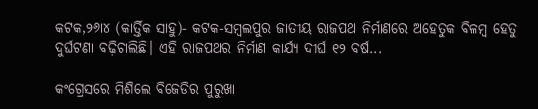କଟକ,୨୬ା୪ (କାର୍ତ୍ତିକ ସାହୁ)- କଟକ-ସମ୍ବଲପୁର ଜାତୀୟ ରାଜପଥ ନିର୍ମାଣରେ ଅହେତୁକ ବିଳମ୍ବ ହେତୁ ଦୁର୍ଘଟଣା ବଢ଼ିଚାଲିଛି। ଏହି ରାଜପଥର ନିର୍ମାଣ କାର୍ଯ୍ୟ ଦୀର୍ଘ ୧୨ ବର୍ଷ...

କଂଗ୍ରେସରେ ମିଶିଲେ ବିଜେଡିର ପୁରୁଖା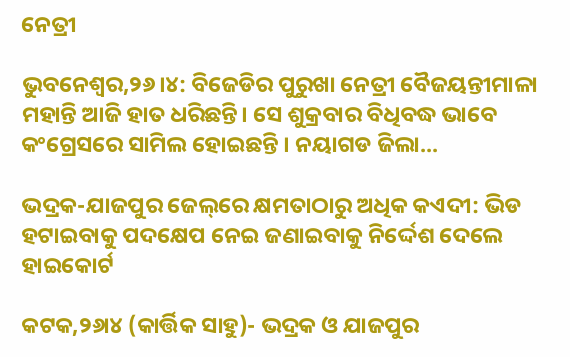ନେତ୍ରୀ

ଭୁବନେଶ୍ୱର,୨୬।୪: ବିଜେଡିର ପୁରୁଖା ନେତ୍ରୀ ବୈଜୟନ୍ତୀମାଳା ମହାନ୍ତି ଆଜି ହାତ ଧରିଛନ୍ତି। ସେ ଶୁକ୍ରବାର ବିଧିବଦ୍ଧ ଭାବେ କଂଗ୍ରେସରେ ସାମିଲ ହୋଇଛନ୍ତି । ନୟାଗଡ ଜିଲା...

ଭଦ୍ରକ-ଯାଜପୁର ଜେଲ୍‌ରେ କ୍ଷମତାଠାରୁ ଅଧିକ କଏଦୀ: ଭିଡ ହଟାଇବାକୁ ପଦକ୍ଷେପ ନେଇ ଜଣାଇବାକୁ ନିର୍ଦ୍ଦେଶ ଦେଲେ ହାଇକୋର୍ଟ

କଟକ,୨୬ା୪ (କାର୍ତ୍ତିକ ସାହୁ)- ଭଦ୍ରକ ଓ ଯାଜପୁର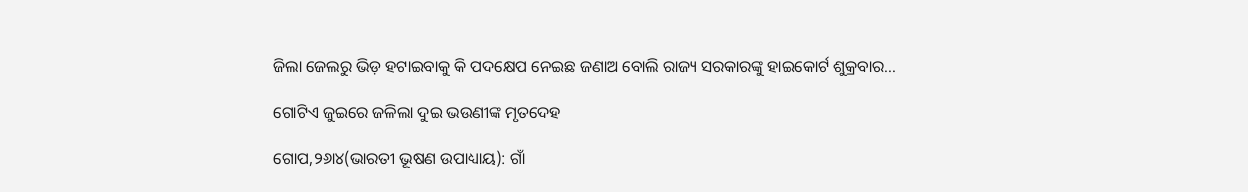ଜିଲା ଜେଲରୁ ଭିଡ଼ ହଟାଇବାକୁ କି ପଦକ୍ଷେପ ନେଇଛ ଜଣାଅ ବୋଲି ରାଜ୍ୟ ସରକାରଙ୍କୁ ହାଇକୋର୍ଟ ଶୁକ୍ରବାର...

ଗୋଟିଏ ଜୁଇରେ ଜଳିଲା ଦୁଇ ଭଉଣୀଙ୍କ ମୃତଦେହ

ଗୋପ,୨୬ା୪(ଭାରତୀ ଭୂଷଣ ଉପାଧ୍ୟାୟ): ଗାଁ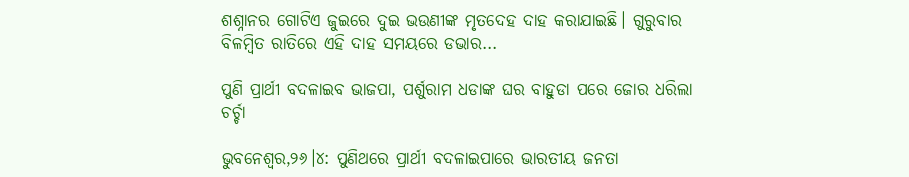ଶଶ୍ନାନର ଗୋଟିଏ ଜୁଇରେ ଦୁଇ ଭଉଣୀଙ୍କ ମୃତଦେହ ଦାହ କରାଯାଇଛି। ଗୁରୁବାର ବିଳମ୍ବିତ ରାତିରେ ଏହି ଦାହ ସମୟରେ ଡଭାର...

ପୁଣି ପ୍ରାର୍ଥୀ ବଦଳାଇବ ଭାଜପା, ପର୍ଶୁରାମ ଧଡାଙ୍କ ଘର ବାହୁଡା ପରେ ଜୋର ଧରିଲା ଚର୍ଚ୍ଚା

ଭୁବନେଶ୍ୱର,୨୬।୪: ପୁଣିଥରେ ପ୍ରାର୍ଥୀ ବଦଳାଇପାରେ ଭାରତୀୟ ଜନତା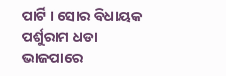ପାର୍ଟି । ସୋର ବିଧାୟକ ପର୍ଶୁରାମ ଧଡା ଭାଜପାରେ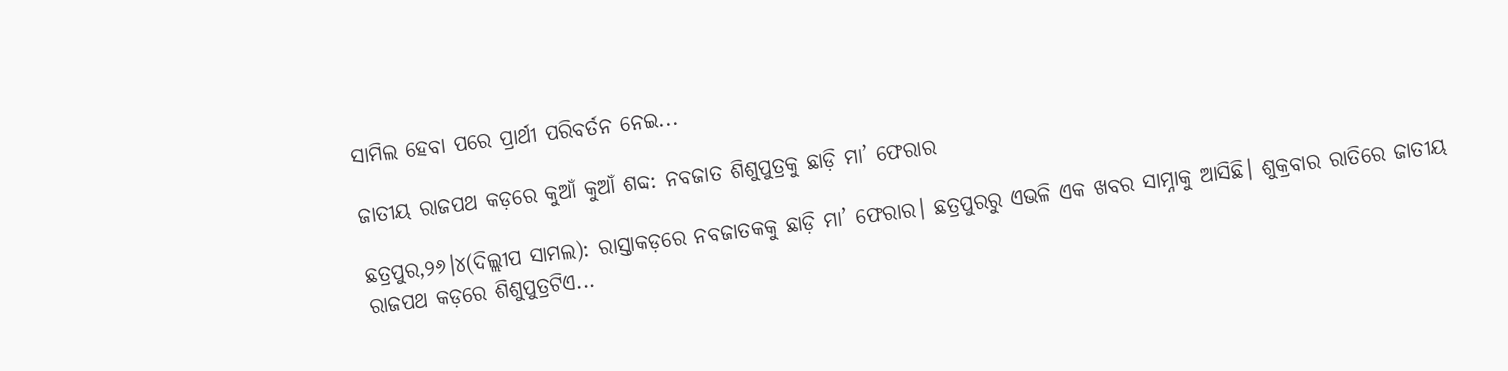ସାମିଲ ହେବା ପରେ ପ୍ରାର୍ଥୀ ପରିବର୍ତନ ନେଇ...

ଜାତୀୟ ରାଜପଥ କଡ଼ରେ କୁଆଁ କୁଆଁ ଶବ୍ଦ: ନବଜାତ ଶିଶୁପୁତ୍ରକୁ ଛାଡ଼ି ମା’ ଫେରାର

ଛତ୍ରପୁର,୨୬।୪(ଦିଲ୍ଲୀପ ସାମଲ): ରାସ୍ତାକଡ଼ରେ ନବଜାତକକୁ ଛାଡ଼ି ମା’ ଫେରାର। ଛତ୍ରପୁରରୁ ଏଭଳି ଏକ ଖବର ସାମ୍ନାକୁ ଆସିଛି। ଶୁକ୍ରବାର ରାତିରେ ଜାତୀୟ ରାଜପଥ କଡ଼ରେ ଶିଶୁପୁତ୍ରଟିଏ...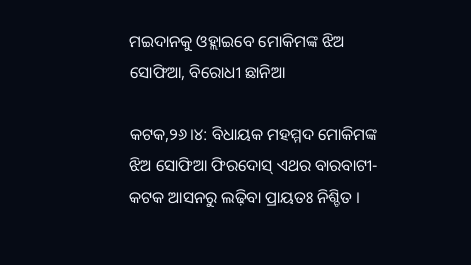ମଇଦାନକୁ ଓହ୍ଲାଇବେ ମୋକିମଙ୍କ ଝିଅ ସୋଫିଆ, ବିରୋଧୀ ଛାନିଆ

କଟକ,୨୬।୪: ବିଧାୟକ ମହମ୍ମଦ ମୋକିମଙ୍କ ଝିଅ ସୋଫିଆ ଫିରଦୋସ୍‌ ଏଥର ବାରବାଟୀ-କଟକ ଆସନରୁ ଲଢ଼ିବା ପ୍ରାୟତଃ ନିଶ୍ଚିତ ।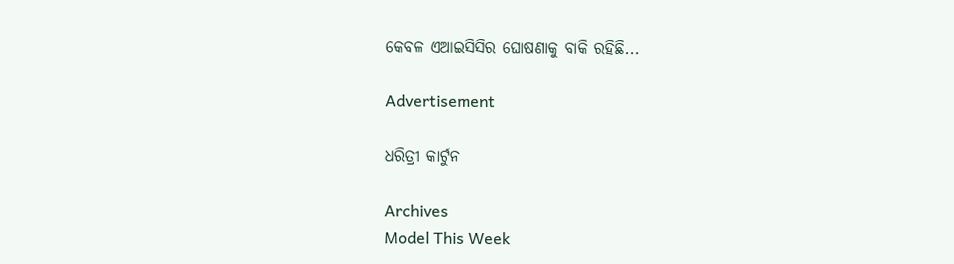କେବଳ ଏଆଇସିସିର ଘୋଷଣାକୁ ବାକି ରହିଛି...

Advertisement

ଧରିତ୍ରୀ କାର୍ଟୁନ

Archives
Model This Week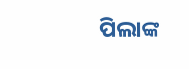ପିଲାଙ୍କ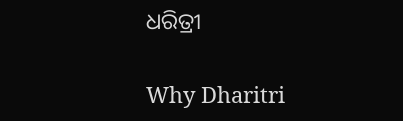ଧରିତ୍ରୀ

Why Dharitri